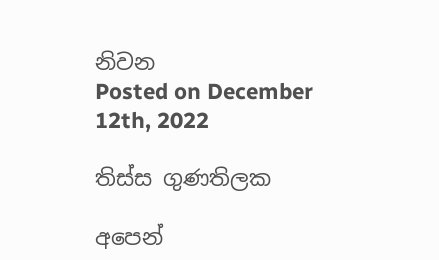නිවන
Posted on December 12th, 2022

තිස්ස ගුණතිලක

අපෙන්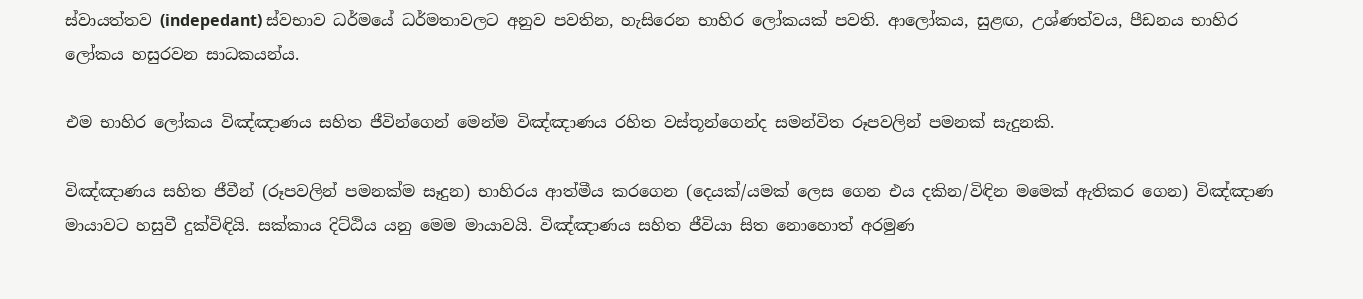ස්වායත්තව (indepedant) ස්වභාව ධර්මයේ ධර්මතාවලට අනුව පවතින, හැසිරෙන භාහිර ලෝකයක් පවති. ආලෝකය, සුළඟ, උශ්ණත්වය, පීඩනය භාහිර ලෝකය හසුරවන සාධකයන්ය.

එම භාහිර ලෝකය විඤ්ඤාණය සහිත ජීවින්ගෙන් මෙන්ම විඤ්ඤාණය රහිත වස්තූන්ගෙන්ද සමන්විත රූපවලින් පමනක් සැදුනකි.

විඤ්ඤාණය සහිත ජීවීන් (රූපවලින් පමනක්ම සෑදුන) භාහිරය ආත්මීය කරගෙන (දෙයක්/යමක් ලෙස ගෙන එය දකින/විඳින මමෙක් ඇතිකර ගෙන) විඤ්ඤාණ මායාවට හසුවී දුක්විඳියි. සක්කාය දිට්ඨිය යනු මෙම මායාවයි. විඤ්ඤාණය සහිත ජීවියා සිත නොහොත් අරමුණ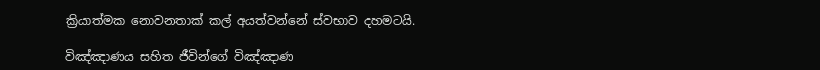ක්‍රියාත්මක නොවනතාක් කල් අයත්වන්නේ ස්වභාව දහමටයි.

විඤ්ඤාණය සහිත ජීවින්ගේ විඤ්ඤාණ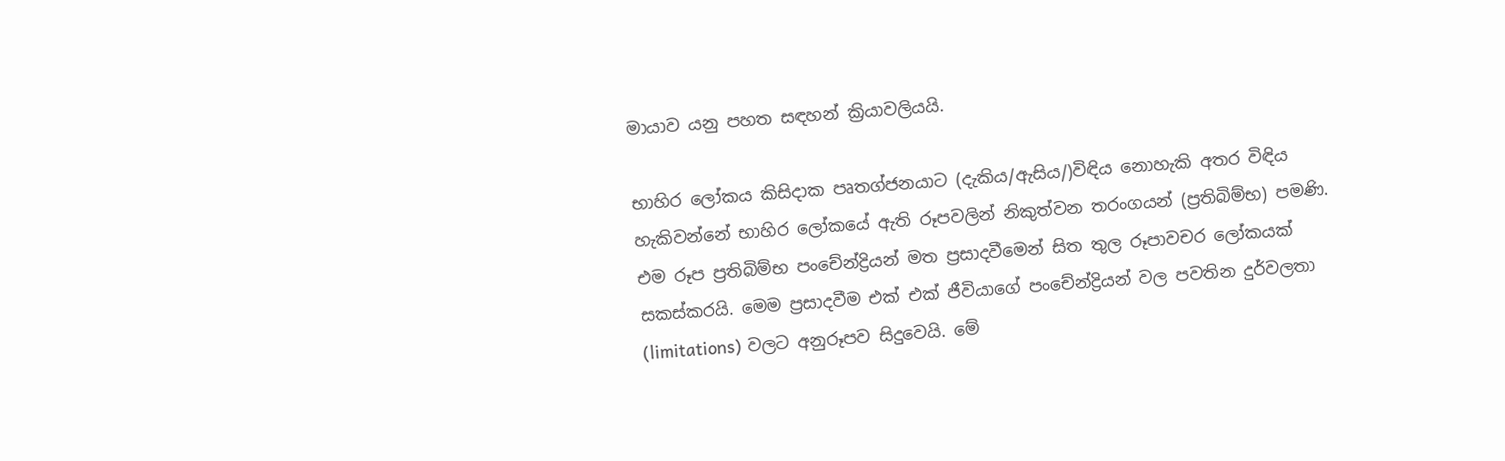මායාව යනු පහත සඳහන් ක්‍රියාවලියයි.

භාහිර ලෝකය කිසිදාක පෘතග්ජනයාට (දැකිය/ඇසිය/)විඳිය නොහැකි අතර විඳිය හැකිවන්නේ භාහිර ලෝකයේ ඇති රූපවලින් නිකුත්වන තරංගයන් (ප්‍රතිබිම්භ) පමණි. එම රූප ප්‍රතිබිම්භ පංචේන්ද්‍රියන් මත ප්‍රසාදවීමෙන් සිත තුල රූපාවචර ලෝකයක් සකස්කරයි. මෙම ප්‍රසාදවීම එක් එක් ජීවියාගේ පංචේන්ද්‍රියන් වල පවතින දුර්වලතා (limitations) වලට අනුරූපව සිදුවෙයි. මේ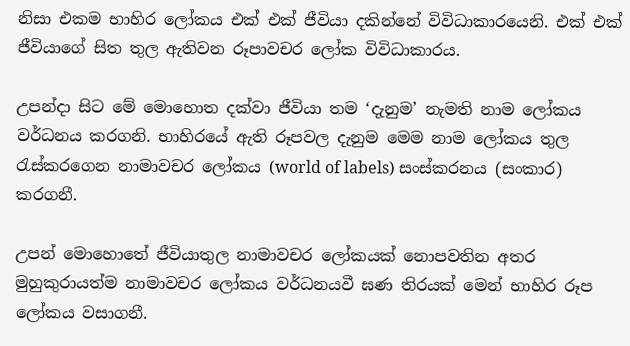නිසා එකම භාහිර ලෝකය එක් එක් ජීවියා දකින්නේ විවිධාකාරයෙනි. එක් එක් ජීවියාගේ සිත තුල ඇතිවන රූපාවචර ලෝක විවිධාකාරය.

උපන්දා සිට මේ මොහොත දක්වා ජීවියා තම ‘දැනුම’ නැමති නාම ලෝකය වර්ධනය කරගනි. භාහිරයේ ඇති රූපවල දැනුම මෙම නාම ලෝකය තුල රැස්කරගෙන නාමාවචර ලෝකය (world of labels) සංස්කරනය (සංකාර) කරගනී.

උපන් මොහොතේ ජීවියාතුල නාමාවචර ලෝකයක් නොපවතින අතර මුහුකුරායත්ම නාමාවචර ලෝකය වර්ධනයවී ඝණ තිරයක් මෙන් භාහිර රූප ලෝකය වසාගනී.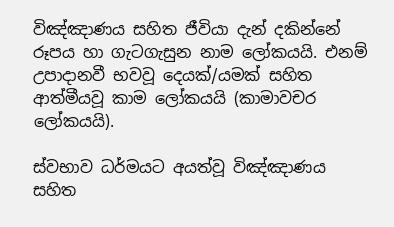විඤ්ඤාණය සහිත ජීවියා දැන් දකින්නේ රූපය හා ගැටගැසුන නාම ලෝකයයි. එනම් උපාදානවී භවවූ දෙයක්/යමක් සහිත ආත්මීයවූ කාම ලෝකයයි (කාමාවචර ලෝකයයි).

ස්වභාව ධර්මයට අයත්වූ විඤ්ඤාණය සහිත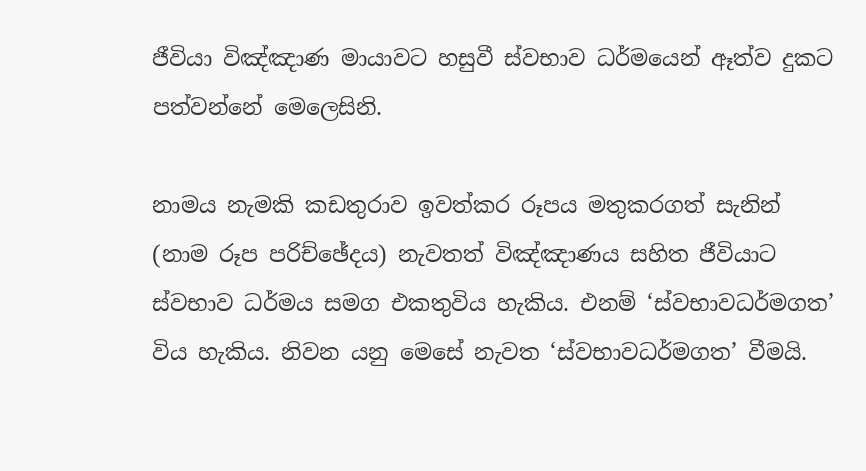ජීවියා විඤ්ඤාණ මායාවට හසුවී ස්වභාව ධර්මයෙන් ඈත්ව දුකට පත්වන්නේ මෙලෙසිනි.

නාමය නැමකි කඩතුරාව ඉවත්කර රූපය මතුකරගත් සැනින් (නාම රූප පරිච්ඡේදය) නැවතත් විඤ්ඤාණය සහිත ජීවියාට ස්වභාව ධර්මය සමග එකතුවිය හැකිය. එනම් ‘ස්වභාවධර්මගත’ විය හැකිය. නිවන යනු මෙසේ නැවත ‘ස්වභාවධර්මගත’ වීමයි.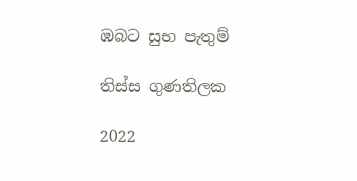ඹබට සුභ පැතුම්

තිස්ස ගුණතිලක

2022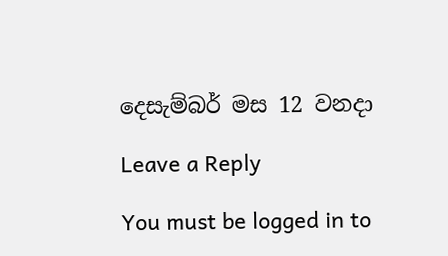දෙසැම්බර් මස 12 වනදා

Leave a Reply

You must be logged in to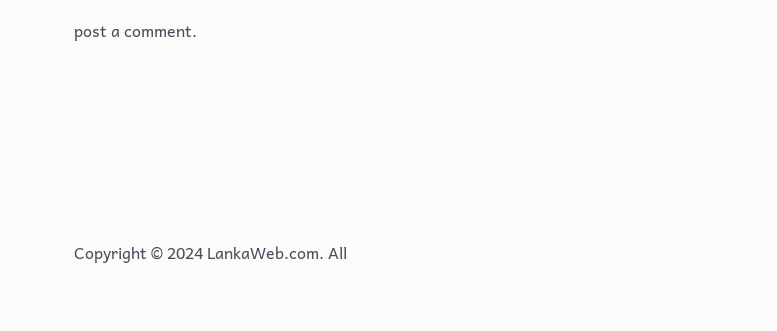post a comment.






Copyright © 2024 LankaWeb.com. All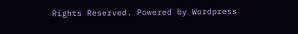Rights Reserved. Powered by Wordpress